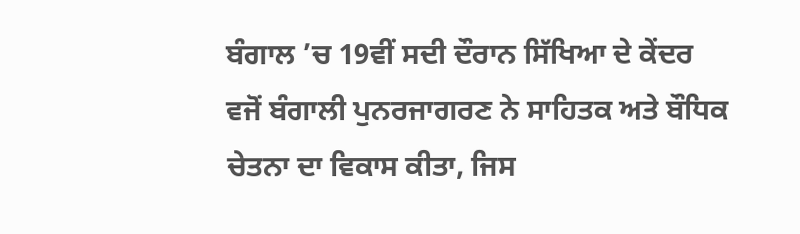ਬੰਗਾਲ ’ਚ 19ਵੀਂ ਸਦੀ ਦੌਰਾਨ ਸਿੱਖਿਆ ਦੇ ਕੇਂਦਰ ਵਜੋਂ ਬੰਗਾਲੀ ਪੁਨਰਜਾਗਰਣ ਨੇ ਸਾਹਿਤਕ ਅਤੇ ਬੌਧਿਕ ਚੇਤਨਾ ਦਾ ਵਿਕਾਸ ਕੀਤਾ, ਜਿਸ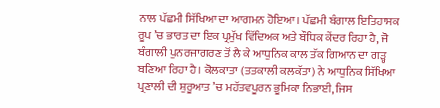ਨਾਲ ਪੱਛਮੀ ਸਿੱਖਿਆ ਦਾ ਆਗਮਨ ਹੋਇਆ। ਪੱਛਮੀ ਬੰਗਾਲ ਇਤਿਹਾਸਕ ਰੂਪ ’ਚ ਭਾਰਤ ਦਾ ਇਕ ਪ੍ਰਮੁੱਖ ਵਿੱਦਿਅਕ ਅਤੇ ਬੌਧਿਕ ਕੇਂਦਰ ਰਿਹਾ ਹੈ, ਜੋ ਬੰਗਾਲੀ ਪੁਨਰਜਾਗਰਣ ਤੋਂ ਲੈ ਕੇ ਆਧੁਨਿਕ ਕਾਲ ਤੱਕ ਗਿਆਨ ਦਾ ਗੜ੍ਹ ਬਣਿਆ ਰਿਹਾ ਹੈ। ਕੋਲਕਾਤਾ (ਤਤਕਾਲੀ ਕਲਕੱਤਾ) ਨੇ ਆਧੁਨਿਕ ਸਿੱਖਿਆ ਪ੍ਰਣਾਲੀ ਦੀ ਸ਼ੁਰੂਆਤ ’ਚ ਮਹੱਤਵਪੂਰਨ ਭੂਮਿਕਾ ਨਿਭਾਈ, ਜਿਸ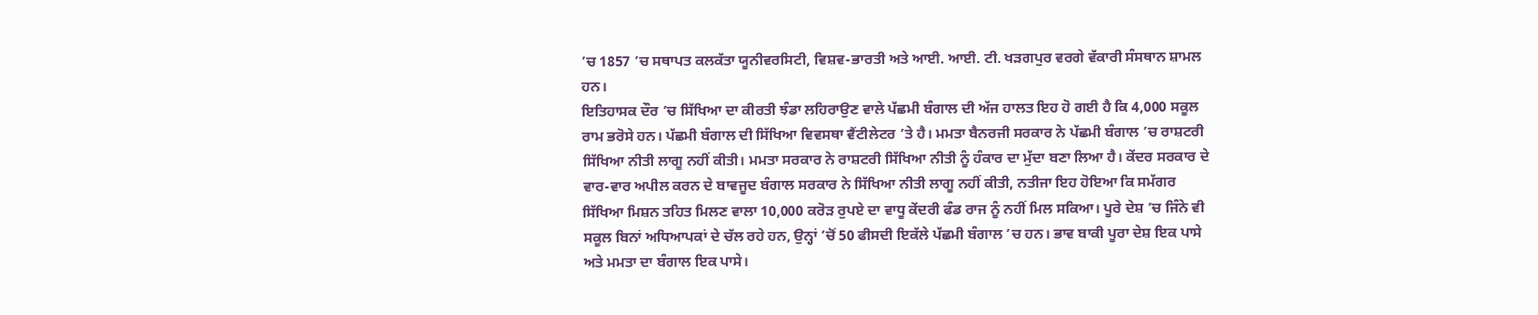’ਚ 1857 ’ਚ ਸਥਾਪਤ ਕਲਕੱਤਾ ਯੂਨੀਵਰਸਿਟੀ, ਵਿਸ਼ਵ-ਭਾਰਤੀ ਅਤੇ ਆਈ. ਆਈ. ਟੀ. ਖੜਗਪੁਰ ਵਰਗੇ ਵੱਕਾਰੀ ਸੰਸਥਾਨ ਸ਼ਾਮਲ ਹਨ।
ਇਤਿਹਾਸਕ ਦੌਰ ’ਚ ਸਿੱਖਿਆ ਦਾ ਕੀਰਤੀ ਝੰਡਾ ਲਹਿਰਾਉਣ ਵਾਲੇ ਪੱਛਮੀ ਬੰਗਾਲ ਦੀ ਅੱਜ ਹਾਲਤ ਇਹ ਹੋ ਗਈ ਹੈ ਕਿ 4,000 ਸਕੂਲ ਰਾਮ ਭਰੋਸੇ ਹਨ। ਪੱਛਮੀ ਬੰਗਾਲ ਦੀ ਸਿੱਖਿਆ ਵਿਵਸਥਾ ਵੈਂਟੀਲੇਟਰ ’ਤੇ ਹੈ। ਮਮਤਾ ਬੈਨਰਜੀ ਸਰਕਾਰ ਨੇ ਪੱਛਮੀ ਬੰਗਾਲ ’ਚ ਰਾਸ਼ਟਰੀ ਸਿੱਖਿਆ ਨੀਤੀ ਲਾਗੂ ਨਹੀਂ ਕੀਤੀ। ਮਮਤਾ ਸਰਕਾਰ ਨੇ ਰਾਸ਼ਟਰੀ ਸਿੱਖਿਆ ਨੀਤੀ ਨੂੰ ਹੰਕਾਰ ਦਾ ਮੁੱਦਾ ਬਣਾ ਲਿਆ ਹੈ। ਕੇਂਦਰ ਸਰਕਾਰ ਦੇ ਵਾਰ-ਵਾਰ ਅਪੀਲ ਕਰਨ ਦੇ ਬਾਵਜੂਦ ਬੰਗਾਲ ਸਰਕਾਰ ਨੇ ਸਿੱਖਿਆ ਨੀਤੀ ਲਾਗੂ ਨਹੀਂ ਕੀਤੀ, ਨਤੀਜਾ ਇਹ ਹੋਇਆ ਕਿ ਸਮੱਗਰ ਸਿੱਖਿਆ ਮਿਸ਼ਨ ਤਹਿਤ ਮਿਲਣ ਵਾਲਾ 10,000 ਕਰੋੜ ਰੁਪਏ ਦਾ ਵਾਧੂ ਕੇਂਦਰੀ ਫੰਡ ਰਾਜ ਨੂੰ ਨਹੀਂ ਮਿਲ ਸਕਿਆ। ਪੂਰੇ ਦੇਸ਼ ’ਚ ਜਿੰਨੇ ਵੀ ਸਕੂਲ ਬਿਨਾਂ ਅਧਿਆਪਕਾਂ ਦੇ ਚੱਲ ਰਹੇ ਹਨ, ਉਨ੍ਹਾਂ ’ਚੋਂ 50 ਫੀਸਦੀ ਇਕੱਲੇ ਪੱਛਮੀ ਬੰਗਾਲ ’ਚ ਹਨ। ਭਾਵ ਬਾਕੀ ਪੂਰਾ ਦੇਸ਼ ਇਕ ਪਾਸੇ ਅਤੇ ਮਮਤਾ ਦਾ ਬੰਗਾਲ ਇਕ ਪਾਸੇ।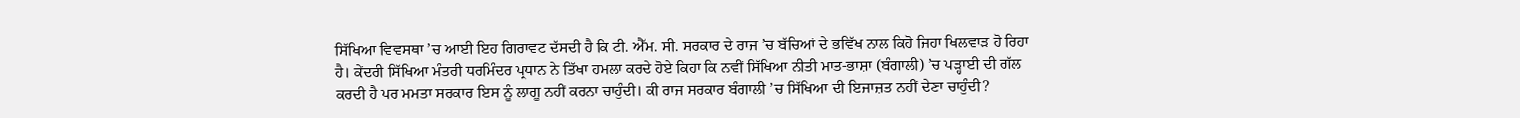ਸਿੱਖਿਆ ਵਿਵਸਥਾ ’ਚ ਆਈ ਇਹ ਗਿਰਾਵਟ ਦੱਸਦੀ ਹੈ ਕਿ ਟੀ. ਐੱਮ. ਸੀ. ਸਰਕਾਰ ਦੇ ਰਾਜ ’ਚ ਬੱਚਿਆਂ ਦੇ ਭਵਿੱਖ ਨਾਲ ਕਿਹੋ ਜਿਹਾ ਖਿਲਵਾੜ ਹੋ ਰਿਹਾ ਹੈ। ਕੇਂਦਰੀ ਸਿੱਖਿਆ ਮੰਤਰੀ ਧਰਮਿੰਦਰ ਪ੍ਰਧਾਨ ਨੇ ਤਿੱਖਾ ਹਮਲਾ ਕਰਦੇ ਹੋਏ ਕਿਹਾ ਕਿ ਨਵੀਂ ਸਿੱਖਿਆ ਨੀਤੀ ਮਾਤ-ਭਾਸ਼ਾ (ਬੰਗਾਲੀ) ’ਚ ਪੜ੍ਹਾਈ ਦੀ ਗੱਲ ਕਰਦੀ ਹੈ ਪਰ ਮਮਤਾ ਸਰਕਾਰ ਇਸ ਨੂੰ ਲਾਗੂ ਨਹੀਂ ਕਰਨਾ ਚਾਹੁੰਦੀ। ਕੀ ਰਾਜ ਸਰਕਾਰ ਬੰਗਾਲੀ ’ਚ ਸਿੱਖਿਆ ਦੀ ਇਜਾਜ਼ਤ ਨਹੀਂ ਦੇਣਾ ਚਾਹੁੰਦੀ?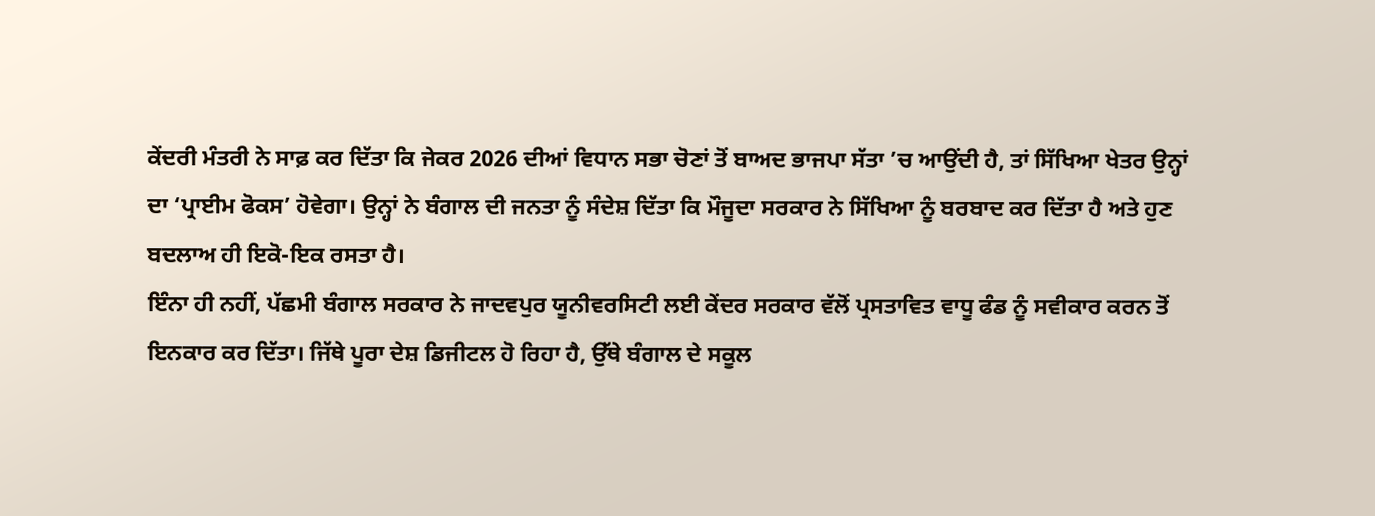ਕੇਂਦਰੀ ਮੰਤਰੀ ਨੇ ਸਾਫ਼ ਕਰ ਦਿੱਤਾ ਕਿ ਜੇਕਰ 2026 ਦੀਆਂ ਵਿਧਾਨ ਸਭਾ ਚੋਣਾਂ ਤੋਂ ਬਾਅਦ ਭਾਜਪਾ ਸੱਤਾ ’ਚ ਆਉਂਦੀ ਹੈ, ਤਾਂ ਸਿੱਖਿਆ ਖੇਤਰ ਉਨ੍ਹਾਂ ਦਾ ‘ਪ੍ਰਾਈਮ ਫੋਕਸ’ ਹੋਵੇਗਾ। ਉਨ੍ਹਾਂ ਨੇ ਬੰਗਾਲ ਦੀ ਜਨਤਾ ਨੂੰ ਸੰਦੇਸ਼ ਦਿੱਤਾ ਕਿ ਮੌਜੂਦਾ ਸਰਕਾਰ ਨੇ ਸਿੱਖਿਆ ਨੂੰ ਬਰਬਾਦ ਕਰ ਦਿੱਤਾ ਹੈ ਅਤੇ ਹੁਣ ਬਦਲਾਅ ਹੀ ਇਕੋ-ਇਕ ਰਸਤਾ ਹੈ।
ਇੰਨਾ ਹੀ ਨਹੀਂ, ਪੱਛਮੀ ਬੰਗਾਲ ਸਰਕਾਰ ਨੇ ਜਾਦਵਪੁਰ ਯੂਨੀਵਰਸਿਟੀ ਲਈ ਕੇਂਦਰ ਸਰਕਾਰ ਵੱਲੋਂ ਪ੍ਰਸਤਾਵਿਤ ਵਾਧੂ ਫੰਡ ਨੂੰ ਸਵੀਕਾਰ ਕਰਨ ਤੋਂ ਇਨਕਾਰ ਕਰ ਦਿੱਤਾ। ਜਿੱਥੇ ਪੂਰਾ ਦੇਸ਼ ਡਿਜੀਟਲ ਹੋ ਰਿਹਾ ਹੈ, ਉੱਥੇ ਬੰਗਾਲ ਦੇ ਸਕੂਲ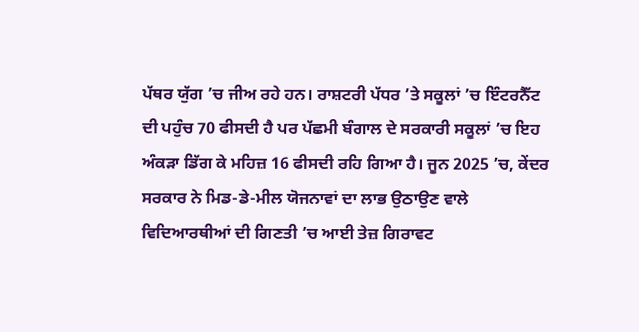ਪੱਥਰ ਯੁੱਗ ’ਚ ਜੀਅ ਰਹੇ ਹਨ। ਰਾਸ਼ਟਰੀ ਪੱਧਰ ’ਤੇ ਸਕੂਲਾਂ ’ਚ ਇੰਟਰਨੈੱਟ ਦੀ ਪਹੁੰਚ 70 ਫੀਸਦੀ ਹੈ ਪਰ ਪੱਛਮੀ ਬੰਗਾਲ ਦੇ ਸਰਕਾਰੀ ਸਕੂਲਾਂ ’ਚ ਇਹ ਅੰਕੜਾ ਡਿੱਗ ਕੇ ਮਹਿਜ਼ 16 ਫੀਸਦੀ ਰਹਿ ਗਿਆ ਹੈ। ਜੂਨ 2025 ’ਚ, ਕੇਂਦਰ ਸਰਕਾਰ ਨੇ ਮਿਡ-ਡੇ-ਮੀਲ ਯੋਜਨਾਵਾਂ ਦਾ ਲਾਭ ਉਠਾਉਣ ਵਾਲੇ ਵਿਦਿਆਰਥੀਆਂ ਦੀ ਗਿਣਤੀ ’ਚ ਆਈ ਤੇਜ਼ ਗਿਰਾਵਟ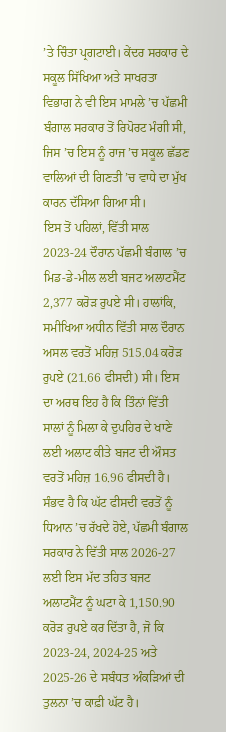’ਤੇ ਚਿੰਤਾ ਪ੍ਰਗਟਾਈ। ਕੇਂਦਰ ਸਰਕਾਰ ਦੇ ਸਕੂਲ ਸਿੱਖਿਆ ਅਤੇ ਸਾਖਰਤਾ ਵਿਭਾਗ ਨੇ ਵੀ ਇਸ ਮਾਮਲੇ ’ਚ ਪੱਛਮੀ ਬੰਗਾਲ ਸਰਕਾਰ ਤੋਂ ਰਿਪੋਰਟ ਮੰਗੀ ਸੀ, ਜਿਸ ’ਚ ਇਸ ਨੂੰ ਰਾਜ ’ਚ ਸਕੂਲ ਛੱਡਣ ਵਾਲਿਆਂ ਦੀ ਗਿਣਤੀ ’ਚ ਵਾਧੇ ਦਾ ਮੁੱਖ ਕਾਰਨ ਦੱਸਿਆ ਗਿਆ ਸੀ।
ਇਸ ਤੋਂ ਪਹਿਲਾਂ, ਵਿੱਤੀ ਸਾਲ 2023-24 ਦੌਰਾਨ ਪੱਛਮੀ ਬੰਗਾਲ ’ਚ ਮਿਡ-ਡੇ-ਮੀਲ ਲਈ ਬਜਟ ਅਲਾਟਮੈਂਟ 2,377 ਕਰੋੜ ਰੁਪਏ ਸੀ। ਹਾਲਾਂਕਿ, ਸਮੀਖਿਆ ਅਧੀਨ ਵਿੱਤੀ ਸਾਲ ਦੌਰਾਨ ਅਸਲ ਵਰਤੋਂ ਮਹਿਜ਼ 515.04 ਕਰੋੜ ਰੁਪਏ (21.66 ਫੀਸਦੀ) ਸੀ। ਇਸ ਦਾ ਅਰਥ ਇਹ ਹੈ ਕਿ ਤਿੰਨਾਂ ਵਿੱਤੀ ਸਾਲਾਂ ਨੂੰ ਮਿਲਾ ਕੇ ਦੁਪਹਿਰ ਦੇ ਖਾਣੇ ਲਈ ਅਲਾਟ ਕੀਤੇ ਬਜਟ ਦੀ ਔਸਤ ਵਰਤੋਂ ਮਹਿਜ਼ 16.96 ਫੀਸਦੀ ਹੈ। ਸੰਭਵ ਹੈ ਕਿ ਘੱਟ ਫੀਸਦੀ ਵਰਤੋਂ ਨੂੰ ਧਿਆਨ ’ਚ ਰੱਖਦੇ ਹੋਏ, ਪੱਛਮੀ ਬੰਗਾਲ ਸਰਕਾਰ ਨੇ ਵਿੱਤੀ ਸਾਲ 2026-27 ਲਈ ਇਸ ਮੱਦ ਤਹਿਤ ਬਜਟ ਅਲਾਟਮੈਂਟ ਨੂੰ ਘਟਾ ਕੇ 1,150.90 ਕਰੋੜ ਰੁਪਏ ਕਰ ਦਿੱਤਾ ਹੈ, ਜੋ ਕਿ 2023-24, 2024-25 ਅਤੇ 2025-26 ਦੇ ਸਬੰਧਤ ਅੰਕੜਿਆਂ ਦੀ ਤੁਲਨਾ ’ਚ ਕਾਫ਼ੀ ਘੱਟ ਹੈ।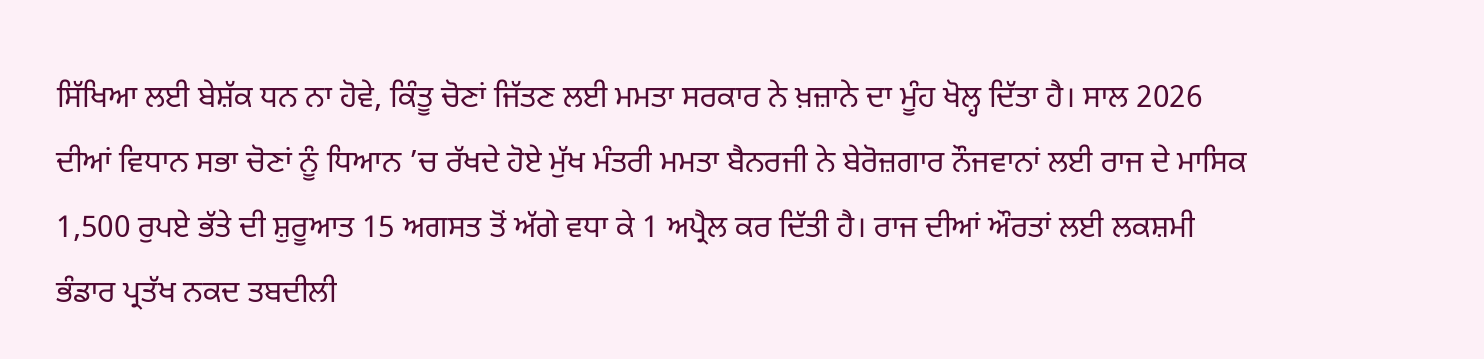ਸਿੱਖਿਆ ਲਈ ਬੇਸ਼ੱਕ ਧਨ ਨਾ ਹੋਵੇ, ਕਿੰਤੂ ਚੋਣਾਂ ਜਿੱਤਣ ਲਈ ਮਮਤਾ ਸਰਕਾਰ ਨੇ ਖ਼ਜ਼ਾਨੇ ਦਾ ਮੂੰਹ ਖੋਲ੍ਹ ਦਿੱਤਾ ਹੈ। ਸਾਲ 2026 ਦੀਆਂ ਵਿਧਾਨ ਸਭਾ ਚੋਣਾਂ ਨੂੰ ਧਿਆਨ ’ਚ ਰੱਖਦੇ ਹੋਏ ਮੁੱਖ ਮੰਤਰੀ ਮਮਤਾ ਬੈਨਰਜੀ ਨੇ ਬੇਰੋਜ਼ਗਾਰ ਨੌਜਵਾਨਾਂ ਲਈ ਰਾਜ ਦੇ ਮਾਸਿਕ 1,500 ਰੁਪਏ ਭੱਤੇ ਦੀ ਸ਼ੁਰੂਆਤ 15 ਅਗਸਤ ਤੋਂ ਅੱਗੇ ਵਧਾ ਕੇ 1 ਅਪ੍ਰੈਲ ਕਰ ਦਿੱਤੀ ਹੈ। ਰਾਜ ਦੀਆਂ ਔਰਤਾਂ ਲਈ ਲਕਸ਼ਮੀ ਭੰਡਾਰ ਪ੍ਰਤੱਖ ਨਕਦ ਤਬਦੀਲੀ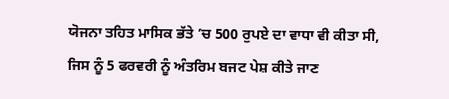ਯੋਜਨਾ ਤਹਿਤ ਮਾਸਿਕ ਭੱਤੇ ’ਚ 500 ਰੁਪਏ ਦਾ ਵਾਧਾ ਵੀ ਕੀਤਾ ਸੀ, ਜਿਸ ਨੂੰ 5 ਫਰਵਰੀ ਨੂੰ ਅੰਤਰਿਮ ਬਜਟ ਪੇਸ਼ ਕੀਤੇ ਜਾਣ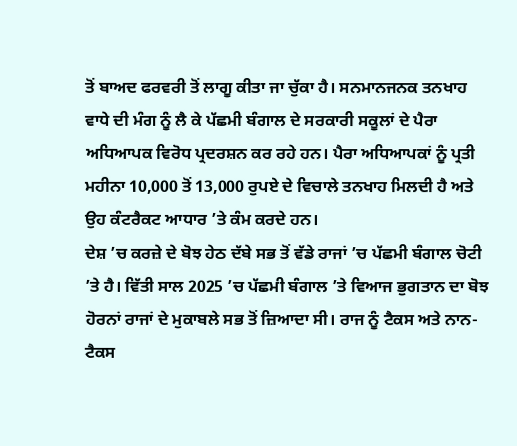ਤੋਂ ਬਾਅਦ ਫਰਵਰੀ ਤੋਂ ਲਾਗੂ ਕੀਤਾ ਜਾ ਚੁੱਕਾ ਹੈ। ਸਨਮਾਨਜਨਕ ਤਨਖਾਹ ਵਾਧੇ ਦੀ ਮੰਗ ਨੂੰ ਲੈ ਕੇ ਪੱਛਮੀ ਬੰਗਾਲ ਦੇ ਸਰਕਾਰੀ ਸਕੂਲਾਂ ਦੇ ਪੈਰਾ ਅਧਿਆਪਕ ਵਿਰੋਧ ਪ੍ਰਦਰਸ਼ਨ ਕਰ ਰਹੇ ਹਨ। ਪੈਰਾ ਅਧਿਆਪਕਾਂ ਨੂੰ ਪ੍ਰਤੀ ਮਹੀਨਾ 10,000 ਤੋਂ 13,000 ਰੁਪਏ ਦੇ ਵਿਚਾਲੇ ਤਨਖਾਹ ਮਿਲਦੀ ਹੈ ਅਤੇ ਉਹ ਕੰਟਰੈਕਟ ਆਧਾਰ ’ਤੇ ਕੰਮ ਕਰਦੇ ਹਨ।
ਦੇਸ਼ ’ਚ ਕਰਜ਼ੇ ਦੇ ਬੋਝ ਹੇਠ ਦੱਬੇ ਸਭ ਤੋਂ ਵੱਡੇ ਰਾਜਾਂ ’ਚ ਪੱਛਮੀ ਬੰਗਾਲ ਚੋਟੀ ’ਤੇ ਹੈ। ਵਿੱਤੀ ਸਾਲ 2025 ’ਚ ਪੱਛਮੀ ਬੰਗਾਲ ’ਤੇ ਵਿਆਜ ਭੁਗਤਾਨ ਦਾ ਬੋਝ ਹੋਰਨਾਂ ਰਾਜਾਂ ਦੇ ਮੁਕਾਬਲੇ ਸਭ ਤੋਂ ਜ਼ਿਆਦਾ ਸੀ। ਰਾਜ ਨੂੰ ਟੈਕਸ ਅਤੇ ਨਾਨ-ਟੈਕਸ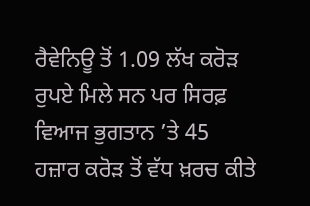ਰੈਵੇਨਿਊ ਤੋਂ 1.09 ਲੱਖ ਕਰੋੜ ਰੁਪਏ ਮਿਲੇ ਸਨ ਪਰ ਸਿਰਫ਼ ਵਿਆਜ ਭੁਗਤਾਨ ’ਤੇ 45 ਹਜ਼ਾਰ ਕਰੋੜ ਤੋਂ ਵੱਧ ਖ਼ਰਚ ਕੀਤੇ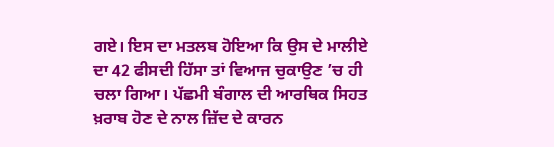ਗਏ। ਇਸ ਦਾ ਮਤਲਬ ਹੋਇਆ ਕਿ ਉਸ ਦੇ ਮਾਲੀਏ ਦਾ 42 ਫੀਸਦੀ ਹਿੱਸਾ ਤਾਂ ਵਿਆਜ ਚੁਕਾਉਣ ’ਚ ਹੀ ਚਲਾ ਗਿਆ। ਪੱਛਮੀ ਬੰਗਾਲ ਦੀ ਆਰਥਿਕ ਸਿਹਤ ਖ਼ਰਾਬ ਹੋਣ ਦੇ ਨਾਲ ਜ਼ਿੱਦ ਦੇ ਕਾਰਨ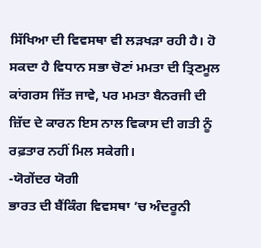ਸਿੱਖਿਆ ਦੀ ਵਿਵਸਥਾ ਵੀ ਲੜਖੜਾ ਰਹੀ ਹੈ। ਹੋ ਸਕਦਾ ਹੈ ਵਿਧਾਨ ਸਭਾ ਚੋਣਾਂ ਮਮਤਾ ਦੀ ਤ੍ਰਿਣਮੂਲ ਕਾਂਗਰਸ ਜਿੱਤ ਜਾਵੇ, ਪਰ ਮਮਤਾ ਬੈਨਰਜੀ ਦੀ ਜ਼ਿੱਦ ਦੇ ਕਾਰਨ ਇਸ ਨਾਲ ਵਿਕਾਸ ਦੀ ਗਤੀ ਨੂੰ ਰਫ਼ਤਾਰ ਨਹੀਂ ਮਿਲ ਸਕੇਗੀ।
-ਯੋਗੇਂਦਰ ਯੋਗੀ
ਭਾਰਤ ਦੀ ਬੈਂਕਿੰਗ ਵਿਵਸਥਾ ’ਚ ਅੰਦਰੂਨੀ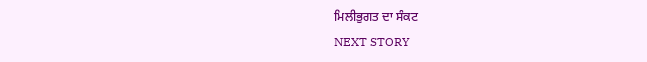ਮਿਲੀਭੁਗਤ ਦਾ ਸੰਕਟ
NEXT STORY